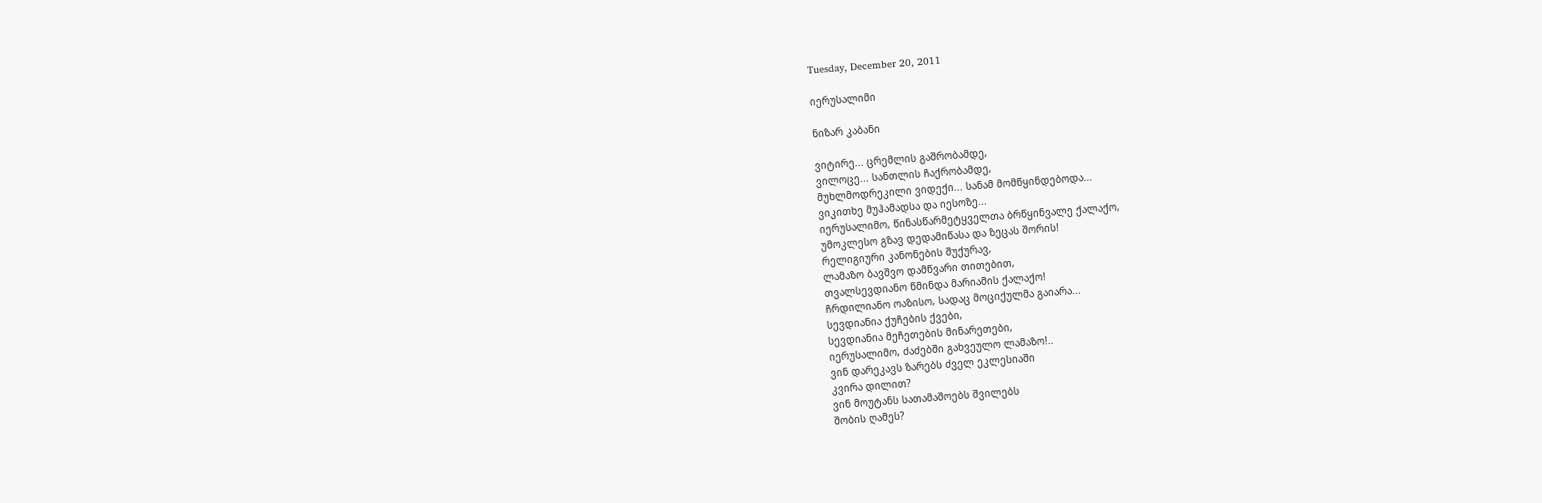Tuesday, December 20, 2011

იერუსალიმი

ნიზარ კაბანი

ვიტირე... ცრემლის გაშრობამდე,
ვილოცე... სანთლის ჩაქრობამდე,
მუხლმოდრეკილი ვიდექი... სანამ მომწყინდებოდა...
ვიკითხე მუჰამადსა და იესოზე...
იერუსალიმო, წინასწარმეტყველთა ბრწყინვალე ქალაქო,
უმოკლესო გზავ დედამიწასა და ზეცას შორის!
რელიგიური კანონების შუქურავ,
ლამაზო ბავშვო დამწვარი თითებით,
თვალსევდიანო წმინდა მარიამის ქალაქო!
ჩრდილიანო ოაზისო, სადაც მოციქულმა გაიარა...
სევდიანია ქუჩების ქვები,
სევდიანია მეჩეთების მინარეთები,
იერუსალიმო, ძაძებში გახვეულო ლამაზო!..
ვინ დარეკავს ზარებს ძველ ეკლესიაში
კვირა დილით?
ვინ მოუტანს სათამაშოებს შვილებს
შობის ღამეს?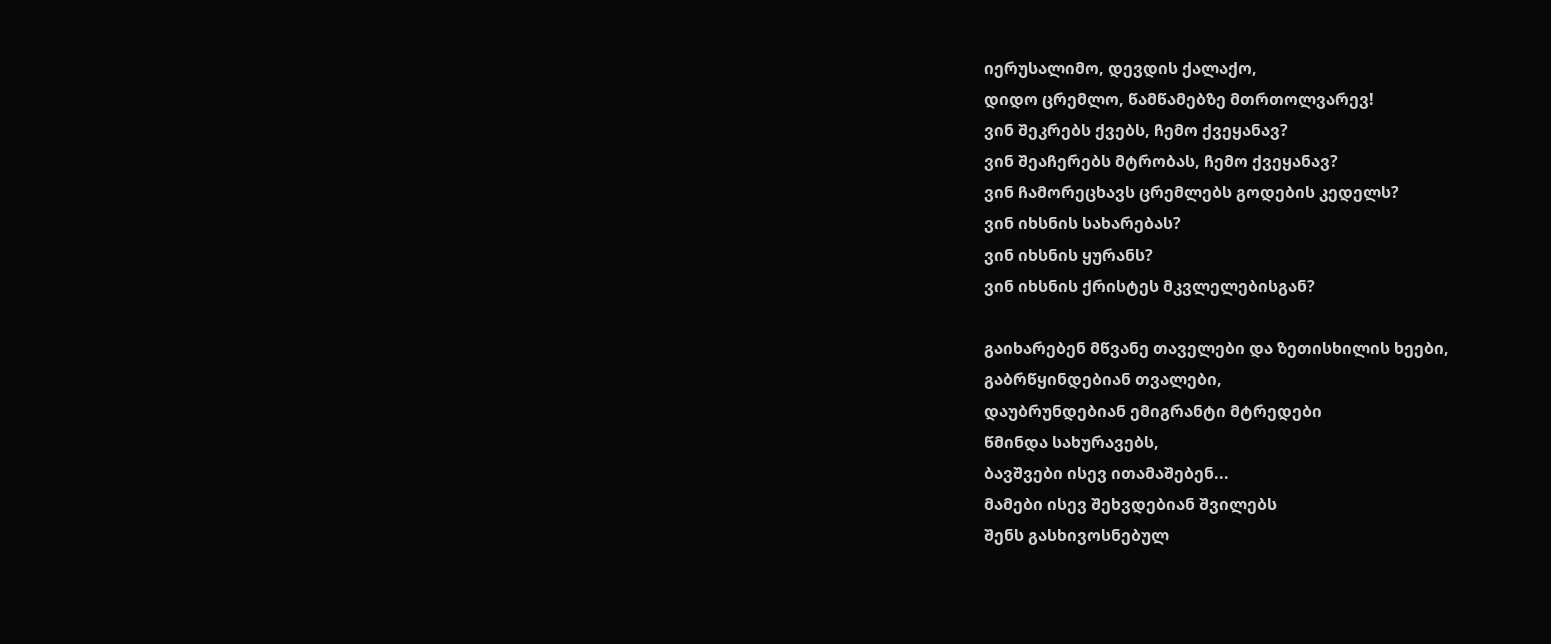იერუსალიმო, დევდის ქალაქო,
დიდო ცრემლო, წამწამებზე მთრთოლვარევ!
ვინ შეკრებს ქვებს, ჩემო ქვეყანავ?
ვინ შეაჩერებს მტრობას, ჩემო ქვეყანავ?
ვინ ჩამორეცხავს ცრემლებს გოდების კედელს?
ვინ იხსნის სახარებას?
ვინ იხსნის ყურანს?
ვინ იხსნის ქრისტეს მკვლელებისგან?

გაიხარებენ მწვანე თაველები და ზეთისხილის ხეები,
გაბრწყინდებიან თვალები,
დაუბრუნდებიან ემიგრანტი მტრედები
წმინდა სახურავებს,
ბავშვები ისევ ითამაშებენ...
მამები ისევ შეხვდებიან შვილებს
შენს გასხივოსნებულ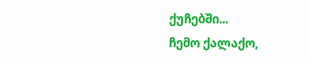ქუჩებში...
ჩემო ქალაქო,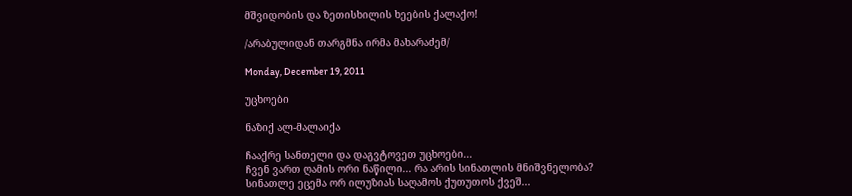მშვიდობის და ზეთისხილის ხეების ქალაქო!

/არაბულიდან თარგმნა ირმა მახარაძემ/

Monday, December 19, 2011

უცხოები

ნაზიქ ალ-მალაიქა

ჩააქრე სანთელი და დაგვტოვეთ უცხოები...
ჩვენ ვართ ღამის ორი ნაწილი... რა არის სინათლის მნიშვნელობა?
სინათლე ეცემა ორ ილუზიას საღამოს ქუთუთოს ქვეშ...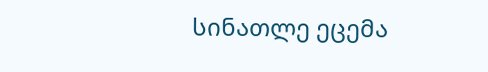სინათლე ეცემა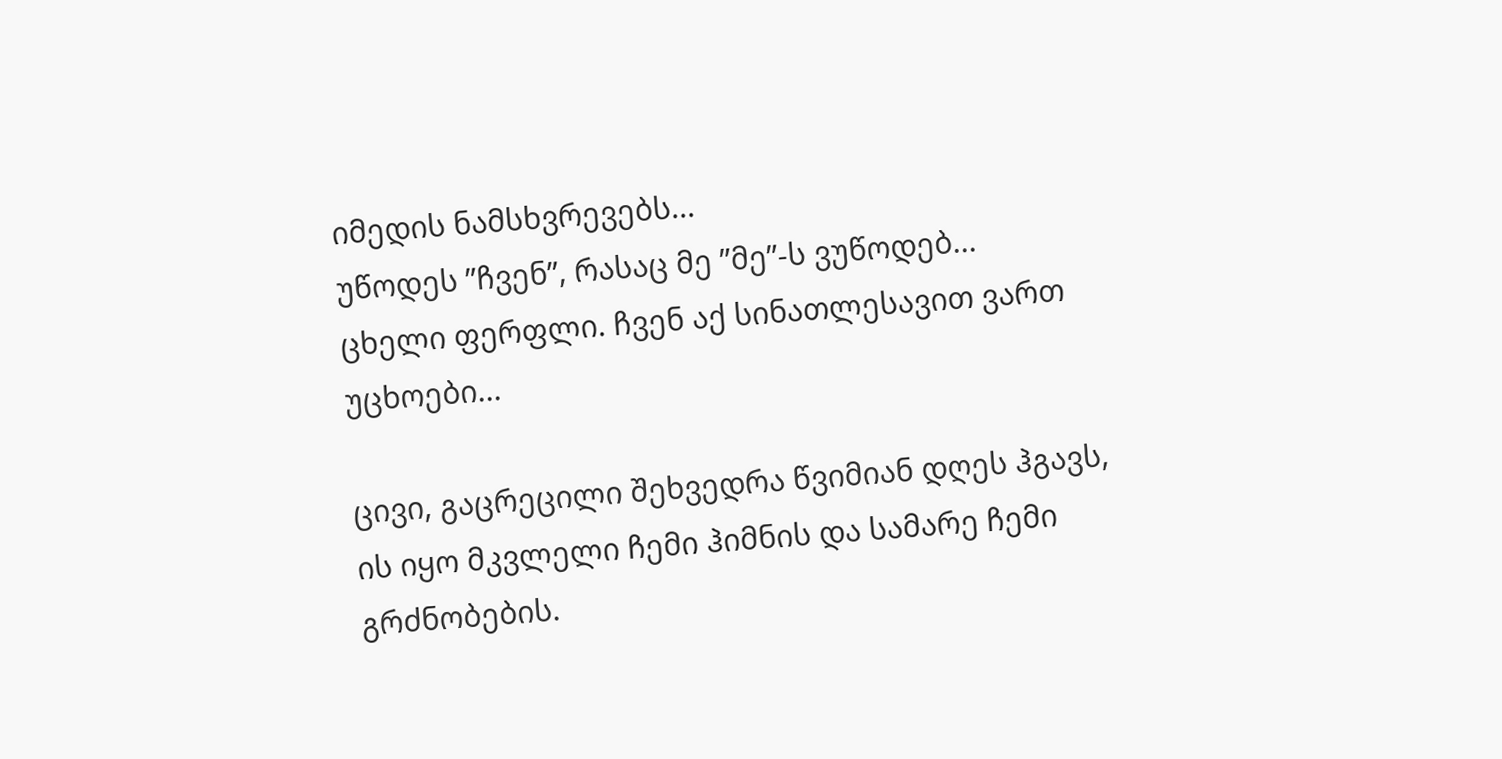იმედის ნამსხვრევებს...
უწოდეს ”ჩვენ”, რასაც მე ”მე”-ს ვუწოდებ...
ცხელი ფერფლი. ჩვენ აქ სინათლესავით ვართ
უცხოები...

ცივი, გაცრეცილი შეხვედრა წვიმიან დღეს ჰგავს,
ის იყო მკვლელი ჩემი ჰიმნის და სამარე ჩემი გრძნობების.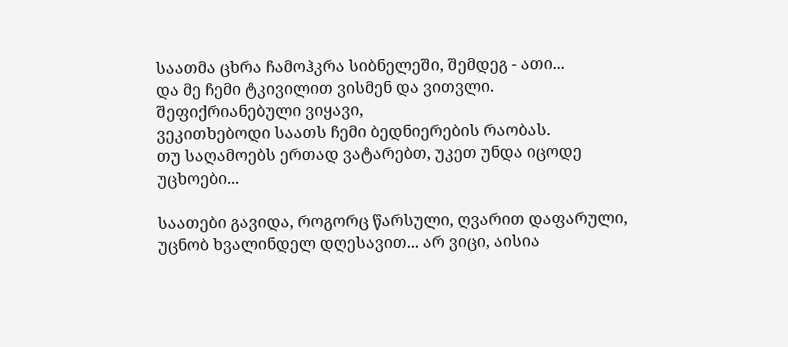საათმა ცხრა ჩამოჰკრა სიბნელეში, შემდეგ - ათი...
და მე ჩემი ტკივილით ვისმენ და ვითვლი.
შეფიქრიანებული ვიყავი,
ვეკითხებოდი საათს ჩემი ბედნიერების რაობას.
თუ საღამოებს ერთად ვატარებთ, უკეთ უნდა იცოდე
უცხოები...

საათები გავიდა, როგორც წარსული, ღვარით დაფარული,
უცნობ ხვალინდელ დღესავით... არ ვიცი, აისია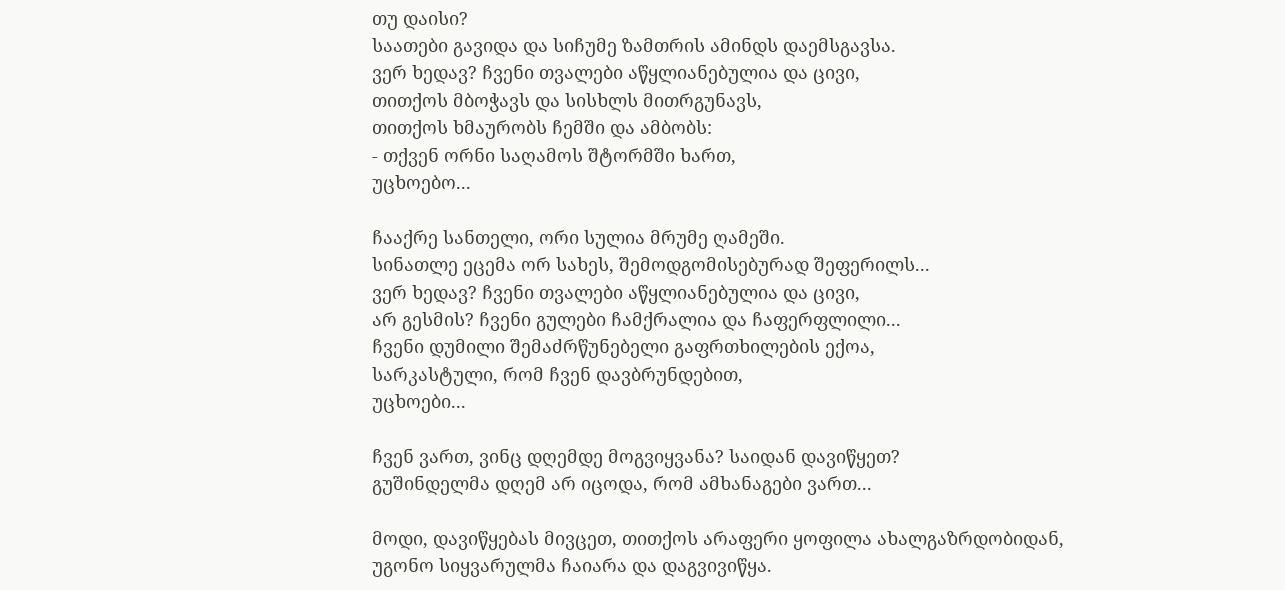თუ დაისი?
საათები გავიდა და სიჩუმე ზამთრის ამინდს დაემსგავსა.
ვერ ხედავ? ჩვენი თვალები აწყლიანებულია და ცივი,
თითქოს მბოჭავს და სისხლს მითრგუნავს,
თითქოს ხმაურობს ჩემში და ამბობს:
- თქვენ ორნი საღამოს შტორმში ხართ,
უცხოებო...

ჩააქრე სანთელი, ორი სულია მრუმე ღამეში.
სინათლე ეცემა ორ სახეს, შემოდგომისებურად შეფერილს...
ვერ ხედავ? ჩვენი თვალები აწყლიანებულია და ცივი,
არ გესმის? ჩვენი გულები ჩამქრალია და ჩაფერფლილი...
ჩვენი დუმილი შემაძრწუნებელი გაფრთხილების ექოა,
სარკასტული, რომ ჩვენ დავბრუნდებით,
უცხოები...

ჩვენ ვართ, ვინც დღემდე მოგვიყვანა? საიდან დავიწყეთ?
გუშინდელმა დღემ არ იცოდა, რომ ამხანაგები ვართ...

მოდი, დავიწყებას მივცეთ, თითქოს არაფერი ყოფილა ახალგაზრდობიდან,
უგონო სიყვარულმა ჩაიარა და დაგვივიწყა.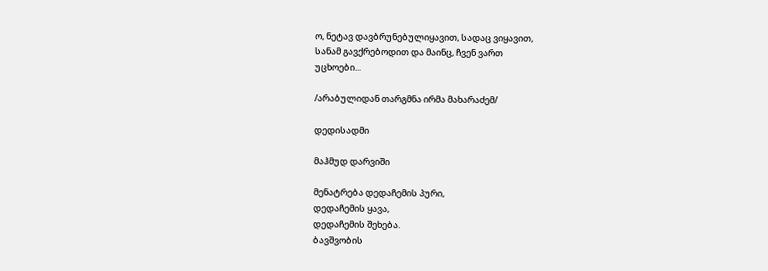ო, ნეტავ დავბრუნებულიყავით, სადაც ვიყავით,
სანამ გავქრებოდით და მაინც, ჩვენ ვართ
უცხოები...

/არაბულიდან თარგმნა ირმა მახარაძემ/

დედისადმი

მაჰმუდ დარვიში

მენატრება დედაჩემის პური,
დედაჩემის ყავა,
დედაჩემის შეხება.
ბავშვობის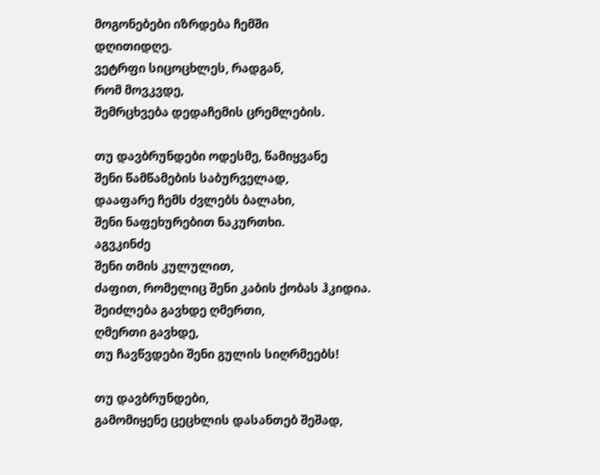მოგონებები იზრდება ჩემში
დღითიდღე.
ვეტრფი სიცოცხლეს, რადგან,
რომ მოვკვდე,
შემრცხვება დედაჩემის ცრემლების.

თუ დავბრუნდები ოდესმე, წამიყვანე
შენი წამწამების საბურველად,
დააფარე ჩემს ძვლებს ბალახი,
შენი ნაფეხურებით ნაკურთხი.
აგვკინძე
შენი თმის კულულით,
ძაფით, რომელიც შენი კაბის ქობას ჰკიდია.
შეიძლება გავხდე ღმერთი,
ღმერთი გავხდე,
თუ ჩავწვდები შენი გულის სიღრმეებს!

თუ დავბრუნდები,
გამომიყენე ცეცხლის დასანთებ შეშად,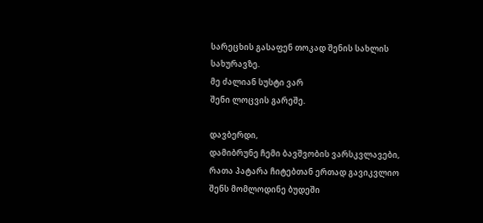სარეცხის გასაფენ თოკად შენის სახლის
სახურავზე.
მე ძალიან სუსტი ვარ
შენი ლოცვის გარეშე.

დავბერდი,
დამიბრუნე ჩემი ბავშვობის ვარსკვლავები,
რათა პატარა ჩიტებთან ერთად გავიკვლიო
შენს მომლოდინე ბუდეში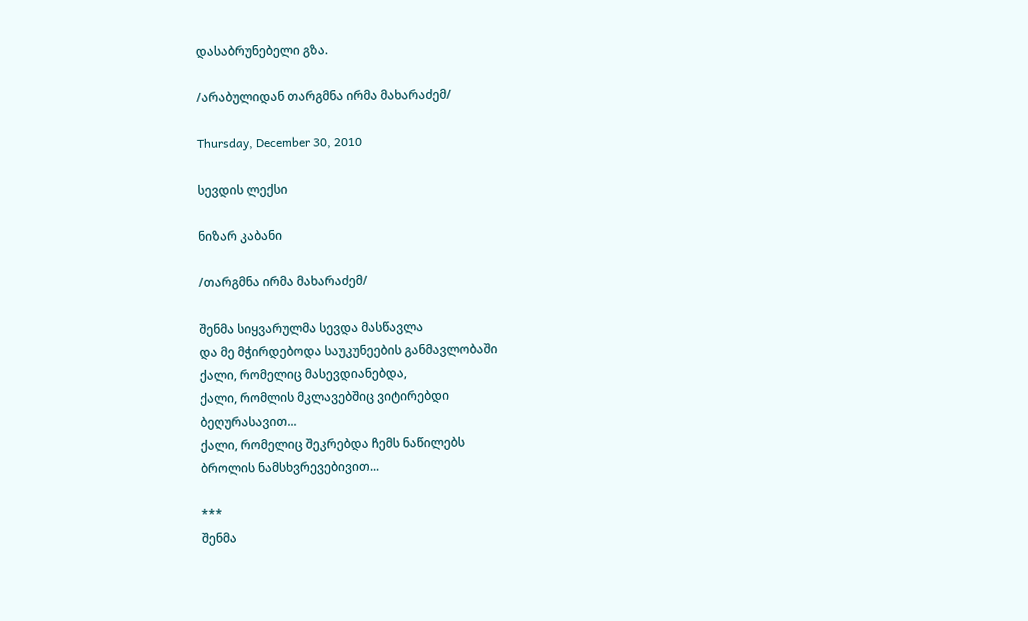დასაბრუნებელი გზა.

/არაბულიდან თარგმნა ირმა მახარაძემ/

Thursday, December 30, 2010

სევდის ლექსი

ნიზარ კაბანი

/თარგმნა ირმა მახარაძემ/

შენმა სიყვარულმა სევდა მასწავლა
და მე მჭირდებოდა საუკუნეების განმავლობაში
ქალი, რომელიც მასევდიანებდა,
ქალი, რომლის მკლავებშიც ვიტირებდი
ბეღურასავით...
ქალი, რომელიც შეკრებდა ჩემს ნაწილებს
ბროლის ნამსხვრევებივით...

***
შენმა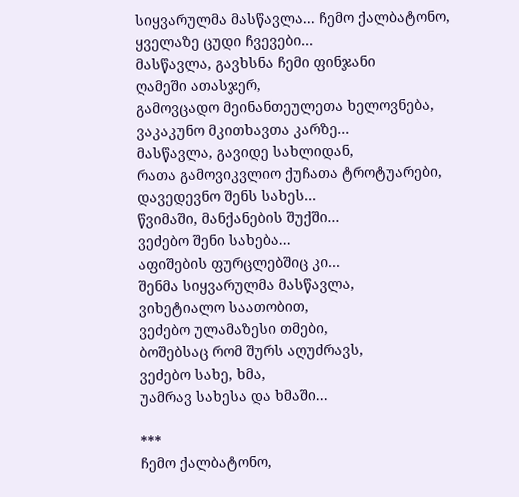სიყვარულმა მასწავლა... ჩემო ქალბატონო,
ყველაზე ცუდი ჩვევები...
მასწავლა, გავხსნა ჩემი ფინჯანი
ღამეში ათასჯერ,
გამოვცადო მეინანთეულეთა ხელოვნება,
ვაკაკუნო მკითხავთა კარზე...
მასწავლა, გავიდე სახლიდან,
რათა გამოვიკვლიო ქუჩათა ტროტუარები,
დავედევნო შენს სახეს...
წვიმაში, მანქანების შუქში...
ვეძებო შენი სახება...
აფიშების ფურცლებშიც კი...
შენმა სიყვარულმა მასწავლა,
ვიხეტიალო საათობით,
ვეძებო ულამაზესი თმები,
ბოშებსაც რომ შურს აღუძრავს,
ვეძებო სახე, ხმა,
უამრავ სახესა და ხმაში...

***
ჩემო ქალბატონო,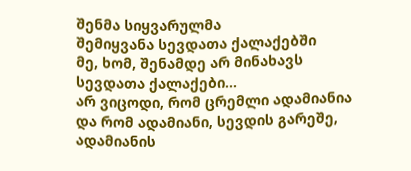შენმა სიყვარულმა
შემიყვანა სევდათა ქალაქებში
მე, ხომ, შენამდე არ მინახავს
სევდათა ქალაქები...
არ ვიცოდი, რომ ცრემლი ადამიანია
და რომ ადამიანი, სევდის გარეშე,
ადამიანის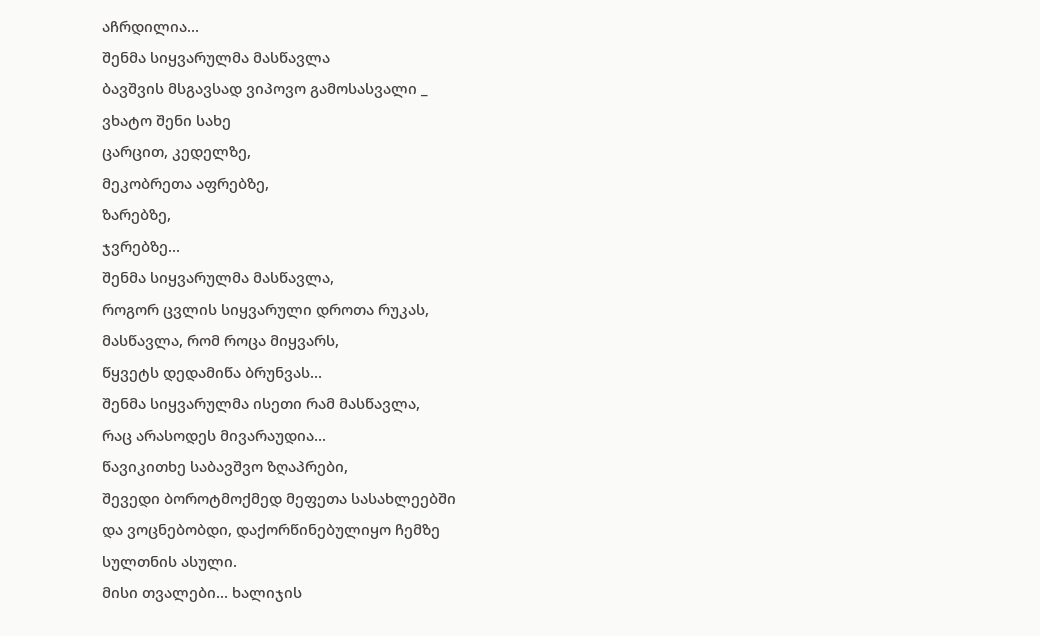აჩრდილია...
შენმა სიყვარულმა მასწავლა
ბავშვის მსგავსად ვიპოვო გამოსასვალი _
ვხატო შენი სახე
ცარცით, კედელზე,
მეკობრეთა აფრებზე,
ზარებზე,
ჯვრებზე...
შენმა სიყვარულმა მასწავლა,
როგორ ცვლის სიყვარული დროთა რუკას,
მასწავლა, რომ როცა მიყვარს,
წყვეტს დედამიწა ბრუნვას...
შენმა სიყვარულმა ისეთი რამ მასწავლა,
რაც არასოდეს მივარაუდია...
წავიკითხე საბავშვო ზღაპრები,
შევედი ბოროტმოქმედ მეფეთა სასახლეებში
და ვოცნებობდი, დაქორწინებულიყო ჩემზე
სულთნის ასული.
მისი თვალები... ხალიჯის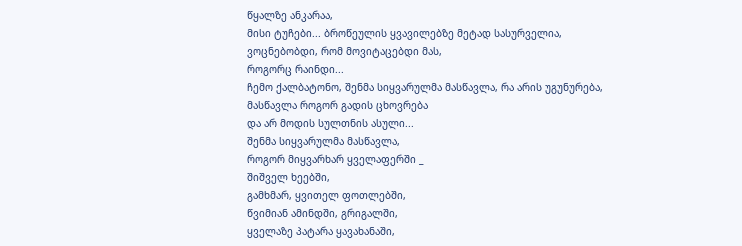წყალზე ანკარაა,
მისი ტუჩები... ბროწეულის ყვავილებზე მეტად სასურველია,
ვოცნებობდი, რომ მოვიტაცებდი მას,
როგორც რაინდი...
ჩემო ქალბატონო, შენმა სიყვარულმა მასწავლა, რა არის უგუნურება,
მასწავლა როგორ გადის ცხოვრება
და არ მოდის სულთნის ასული...
შენმა სიყვარულმა მასწავლა,
როგორ მიყვარხარ ყველაფერში _
შიშველ ხეებში,
გამხმარ, ყვითელ ფოთლებში,
წვიმიან ამინდში, გრიგალში,
ყველაზე პატარა ყავახანაში,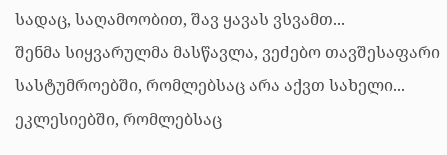სადაც, საღამოობით, შავ ყავას ვსვამთ...
შენმა სიყვარულმა მასწავლა, ვეძებო თავშესაფარი
სასტუმროებში, რომლებსაც არა აქვთ სახელი...
ეკლესიებში, რომლებსაც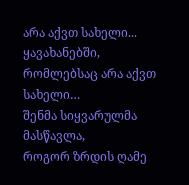არა აქვთ სახელი...
ყავახანებში, რომლებსაც არა აქვთ სახელი…
შენმა სიყვარულმა მასწავლა,
როგორ ზრდის ღამე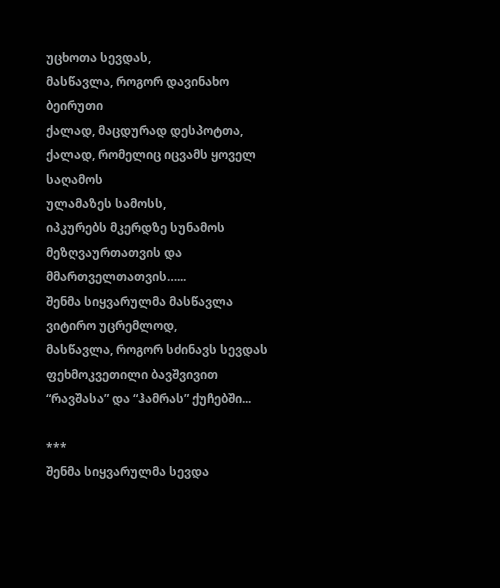უცხოთა სევდას,
მასწავლა, როგორ დავინახო ბეირუთი
ქალად, მაცდურად დესპოტთა,
ქალად, რომელიც იცვამს ყოველ საღამოს
ულამაზეს სამოსს,
იპკურებს მკერდზე სუნამოს
მეზღვაურთათვის და მმართველთათვის…...
შენმა სიყვარულმა მასწავლა
ვიტირო უცრემლოდ,
მასწავლა, როგორ სძინავს სევდას
ფეხმოკვეთილი ბავშვივით
“რავშასა” და “ჰამრას” ქუჩებში...

***
შენმა სიყვარულმა სევდა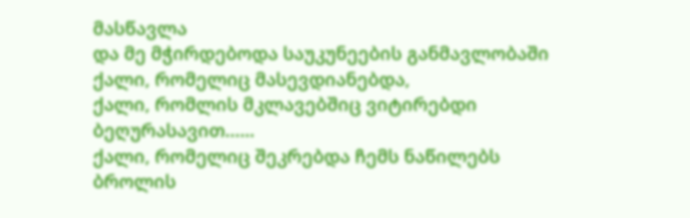მასწავლა
და მე მჭირდებოდა საუკუნეების განმავლობაში
ქალი, რომელიც მასევდიანებდა,
ქალი, რომლის მკლავებშიც ვიტირებდი
ბეღურასავით...…
ქალი, რომელიც შეკრებდა ჩემს ნაწილებს
ბროლის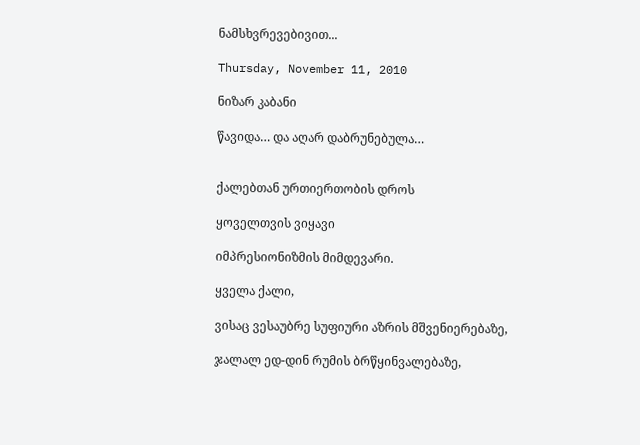ნამსხვრევებივით...

Thursday, November 11, 2010

ნიზარ კაბანი

წავიდა… და აღარ დაბრუნებულა…


ქალებთან ურთიერთობის დროს

ყოველთვის ვიყავი

იმპრესიონიზმის მიმდევარი.

ყველა ქალი,

ვისაც ვესაუბრე სუფიური აზრის მშვენიერებაზე,

ჯალალ ედ-დინ რუმის ბრწყინვალებაზე,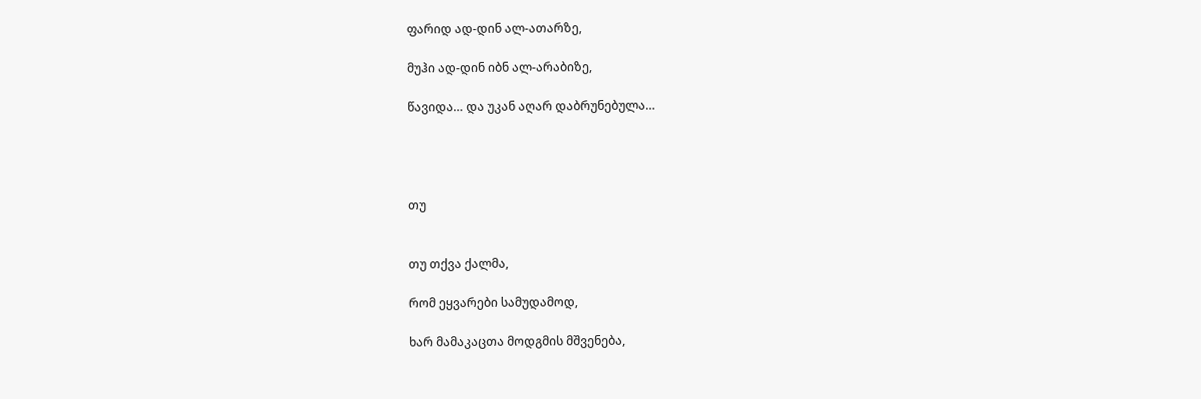ფარიდ ად-დინ ალ-ათარზე,

მუჰი ად-დინ იბნ ალ-არაბიზე,

წავიდა… და უკან აღარ დაბრუნებულა…




თუ


თუ თქვა ქალმა,

რომ ეყვარები სამუდამოდ,

ხარ მამაკაცთა მოდგმის მშვენება,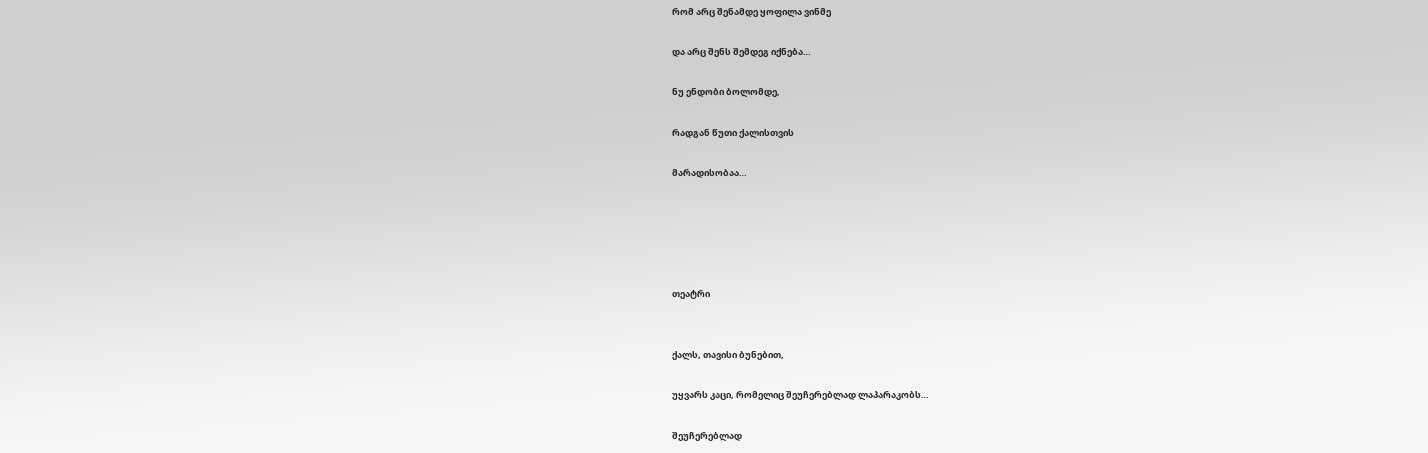რომ არც შენამდე ყოფილა ვინმე

და არც შენს შემდეგ იქნება…

ნუ ენდობი ბოლომდე,

რადგან წუთი ქალისთვის

მარადისობაა…





თეატრი


ქალს, თავისი ბუნებით,

უყვარს კაცი, რომელიც შეუჩერებლად ლაპარაკობს…

შეუჩერებლად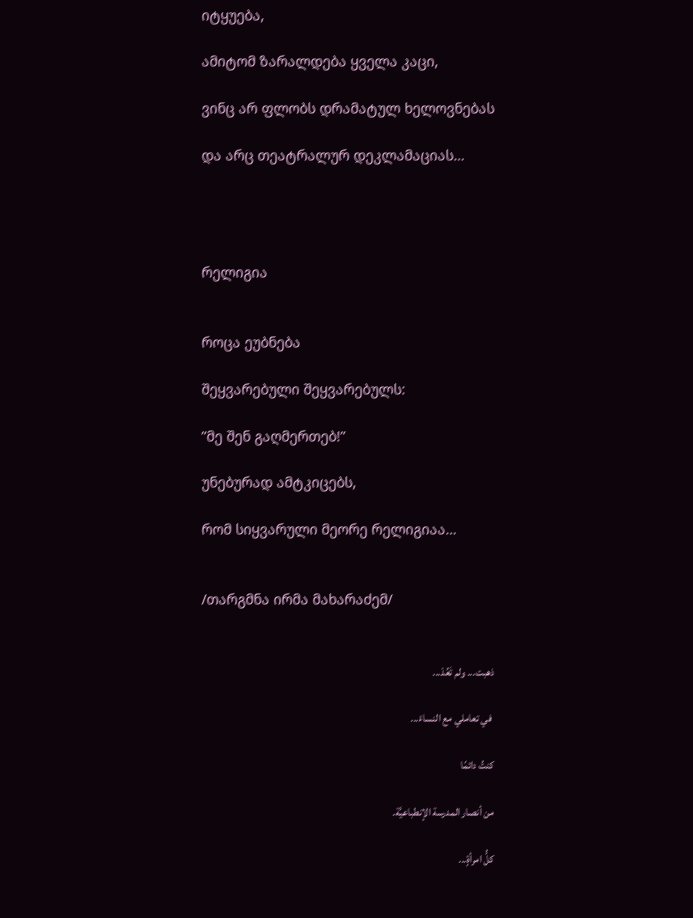იტყუება,

ამიტომ ზარალდება ყველა კაცი,

ვინც არ ფლობს დრამატულ ხელოვნებას

და არც თეატრალურ დეკლამაციას…




რელიგია


როცა ეუბნება

შეყვარებული შეყვარებულს:

”მე შენ გაღმერთებ!”

უნებურად ამტკიცებს,

რომ სიყვარული მეორე რელიგიაა…


/თარგმნა ირმა მახარაძემ/


ذهبت... ولم تَعُدْ...

 في تعاملي مع النساءْ...

كنتُ دائمًا

من أنصار المدرسة الإنطباعيَّة.

كلُّ امرأةٍ...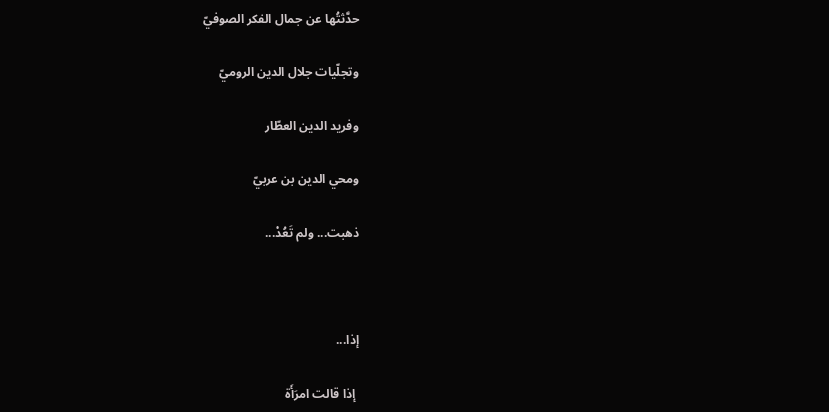حدَّثتُها عن جمال الفكر الصوفيّ

وتجلّيات جلال الدين الروميّ

وفريد الدين العطّار

ومحي الدين بن عربيّ

ذهبت... ولم تَعُدْ...



إذا...

 إذا قالت امرَأَة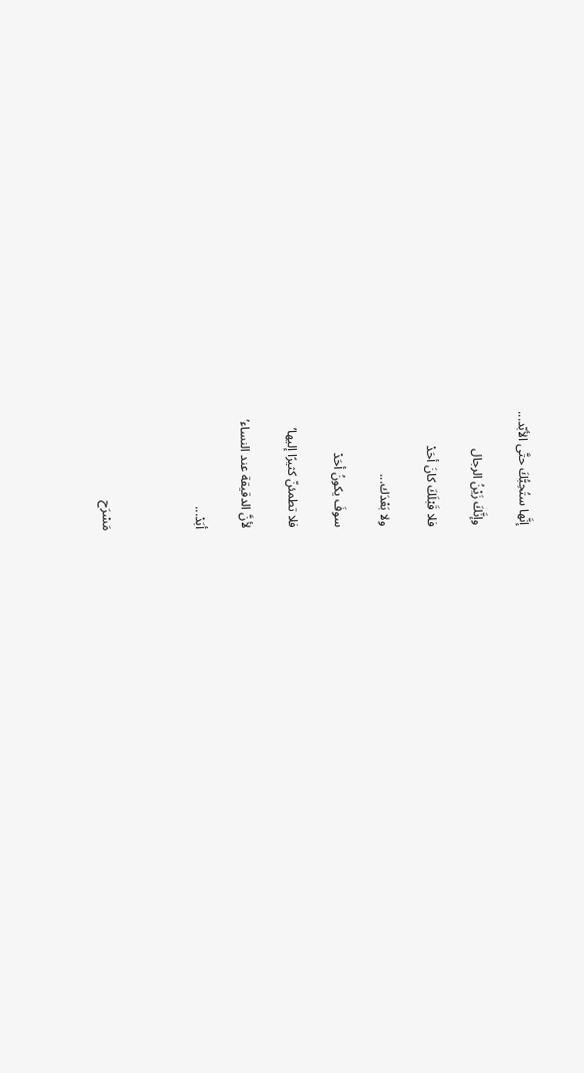إنَّها ستُحِبُّكَ حتَّى الأبّد...

وإنَّكَ زَيْنُ الرجال

فلا قَبْلَكَ كانَ أحَدْ

ولا بَعْدَك...

سوفَ يكونُ أحَدْ

فلا تطمئنّ كثيرًا إليها’

لأنَّ الدقيقة عند النساء’

أبَدْ...



مَسْرَح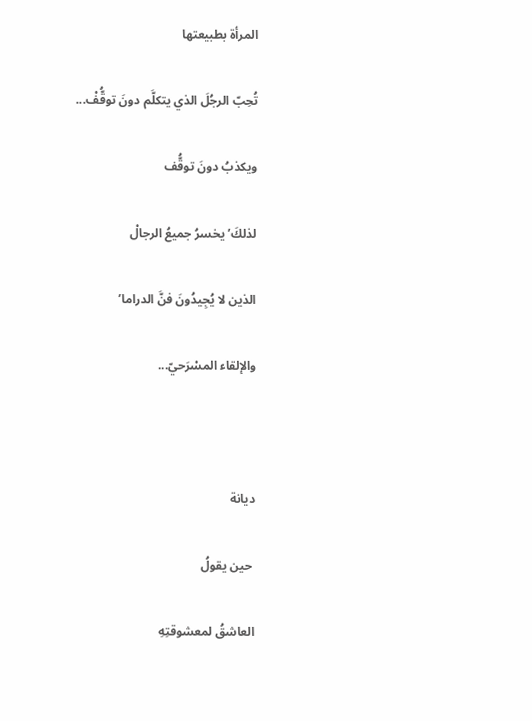المرأة بطبيعتها

تُحِبّ الرجُلَ الذي يتكلَّم دونَ توقُّفْ...

ويكذبُ دونَ توقُّف

لذلكَ’ يخسرُ جميعُ الرجالْ

الذين لا يُجِيدُونَ فنَّ الدراما’

والإلقاء المسْرَحيّ...



ديانة

 حين يقولُ

العاشقُ لمعشوقتِهِ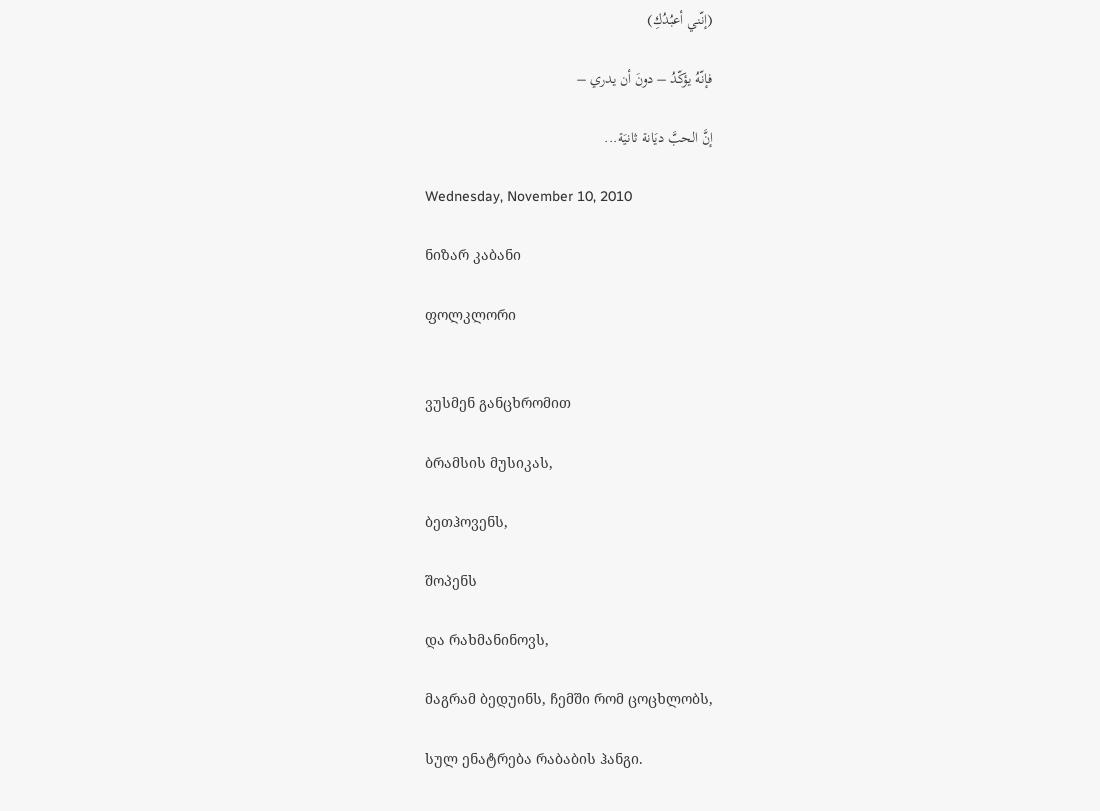(إنّني أعبُدُكِ)

فإنّهُ يؤكّدُ – دونَ أن يدري –

إنَّ الحبَّ ديَانة ثانيَة...

Wednesday, November 10, 2010

ნიზარ კაბანი

ფოლკლორი


ვუსმენ განცხრომით

ბრამსის მუსიკას,

ბეთჰოვენს,

შოპენს

და რახმანინოვს,

მაგრამ ბედუინს, ჩემში რომ ცოცხლობს,

სულ ენატრება რაბაბის ჰანგი.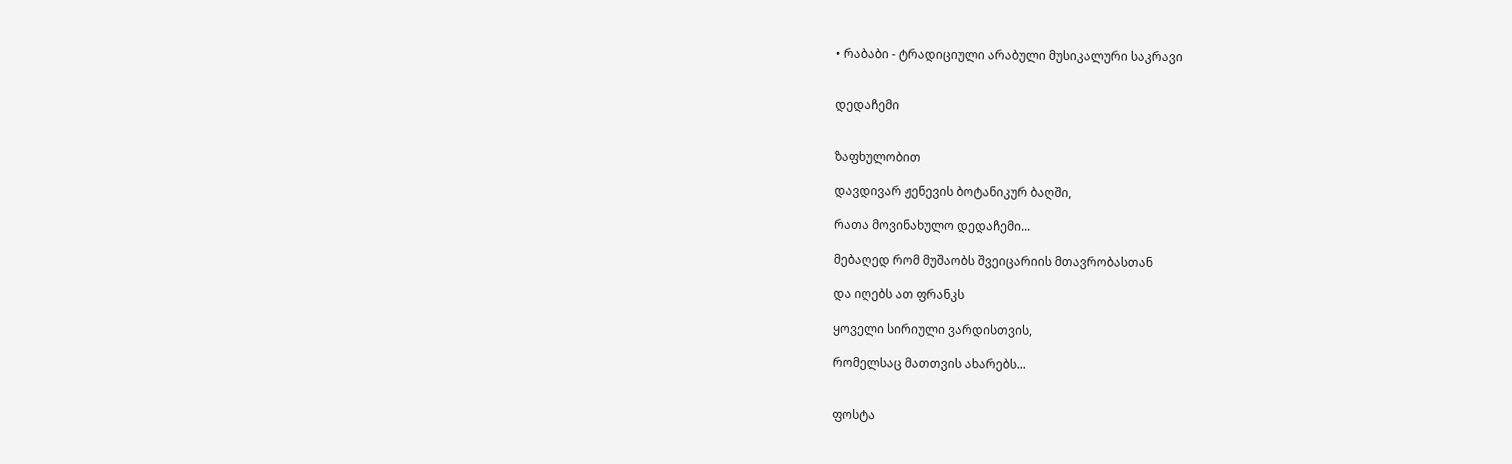• რაბაბი - ტრადიციული არაბული მუსიკალური საკრავი


დედაჩემი


ზაფხულობით

დავდივარ ჟენევის ბოტანიკურ ბაღში,

რათა მოვინახულო დედაჩემი...

მებაღედ რომ მუშაობს შვეიცარიის მთავრობასთან

და იღებს ათ ფრანკს

ყოველი სირიული ვარდისთვის,

რომელსაც მათთვის ახარებს...


ფოსტა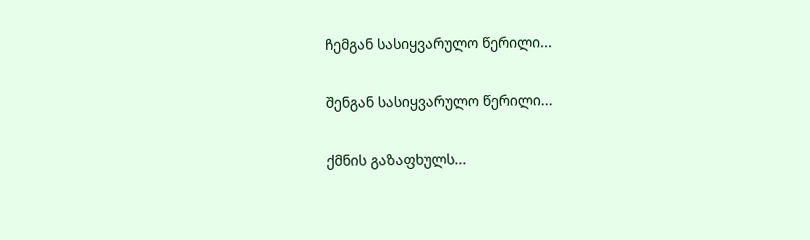ჩემგან სასიყვარულო წერილი...

შენგან სასიყვარულო წერილი...

ქმნის გაზაფხულს...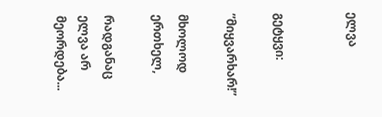ელვა


გეტყვი:

”მიყვარხარ!”

მხოლოდ ერთხელ,

რადგანაც ელვა არ მეორდება...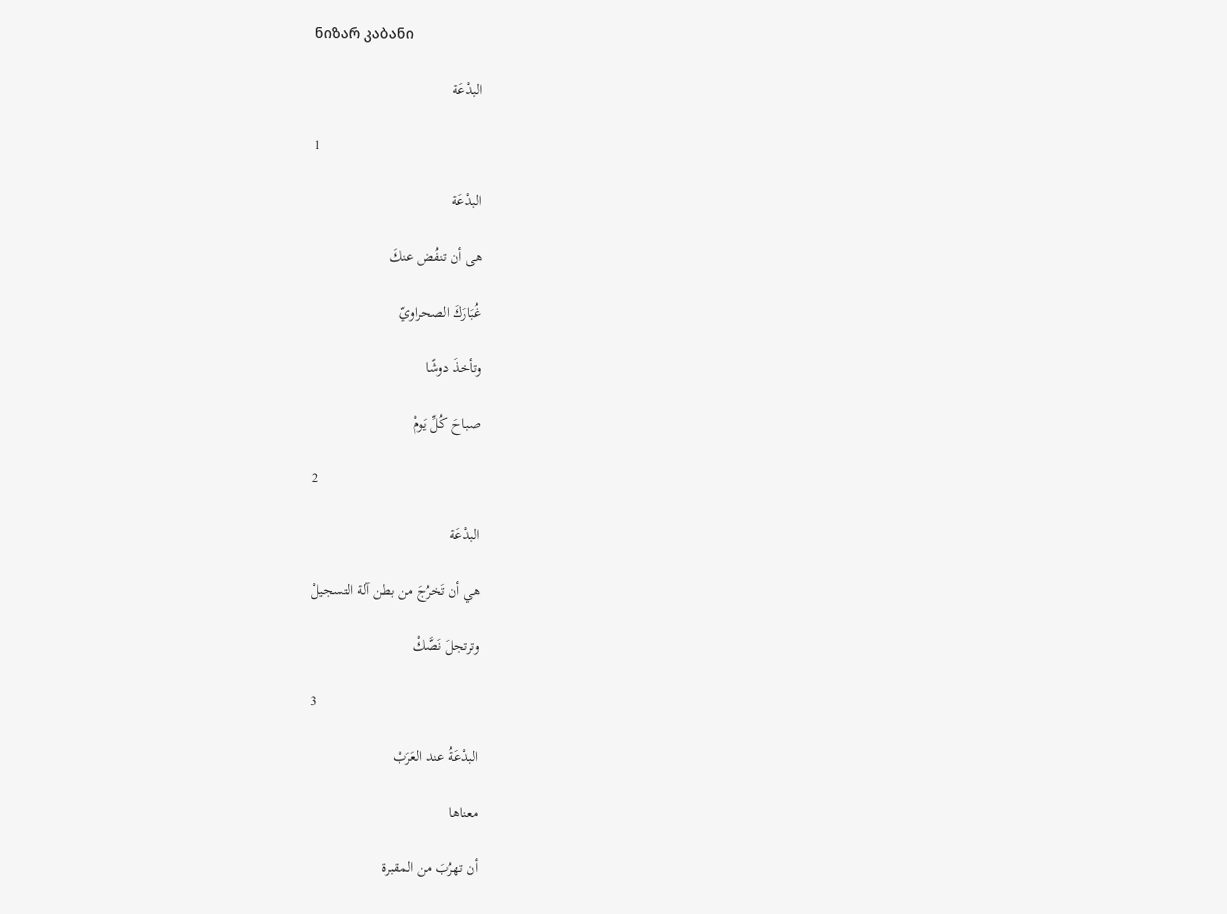ნიზარ კაბანი

البدْعَة

1

البدْعَة

هى أن تنفُض عنكَ

غُبَارَكَ الصحراويّ

وتأخذَ دوشًا

صباحَ كُلِّ يَومْ

2

البدْعَة

هي أن تَخرُجَ من بطن آلة التسجيلْ

وترتجلَ نَصَّكْ

3

البدْعَةُ عند العَرَبْ

معناها

أن تهرُبَ من المقبرة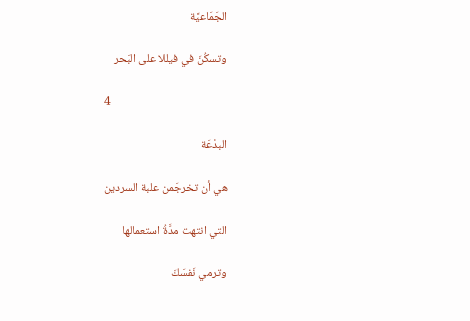الجَمَاعيَّة

وتسكُنَ في فيللا على البَحر

4

البدْعَة

هي أن تخرجَمن علبة السردين

التي انتهت مدَّةُ استعمالها

وترمي نَفسَكَ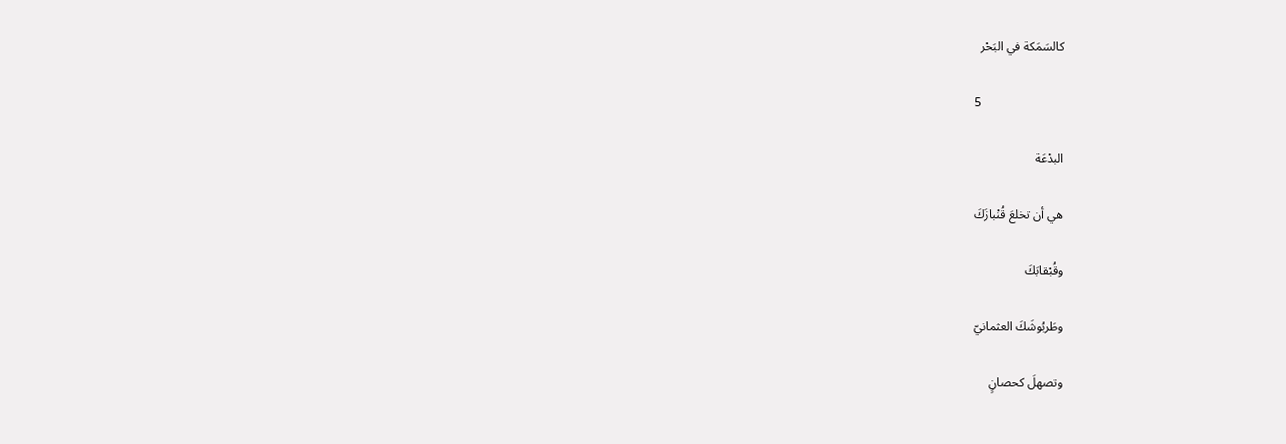كالسَمَكة في البَحْر

5

البدْعَة

هي أن تخلعَ قُنْبازَكَ

وقُبْقابَكَ

وطَربُوشَكَ العثمانيّ

وتصهلَ كحصانٍ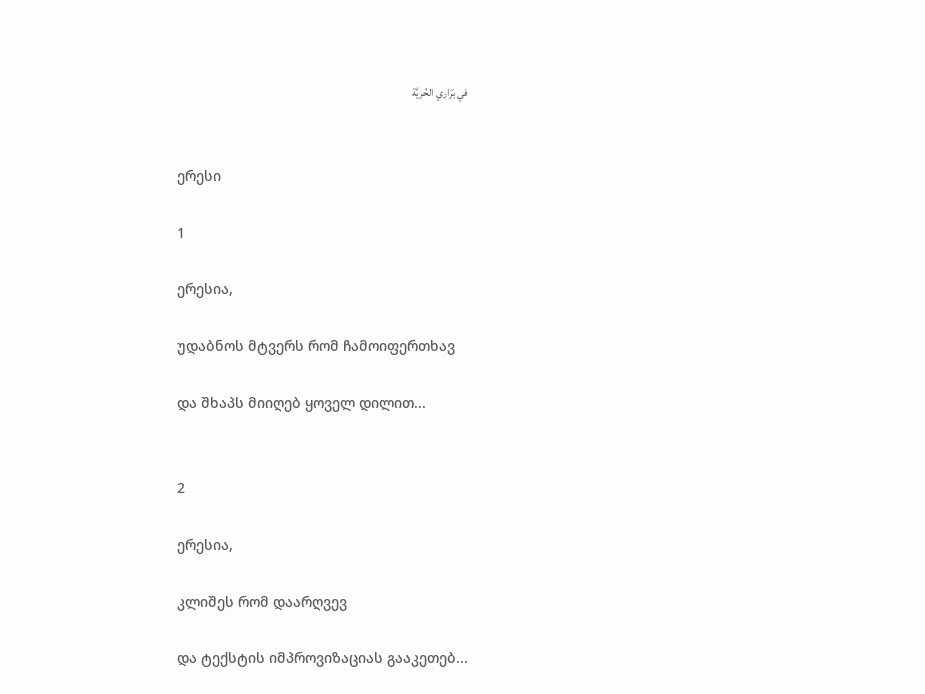في بَرَاري الحُريَّة


ერესი

1

ერესია,

უდაბნოს მტვერს რომ ჩამოიფერთხავ

და შხაპს მიიღებ ყოველ დილით...


2

ერესია,

კლიშეს რომ დაარღვევ

და ტექსტის იმპროვიზაციას გააკეთებ...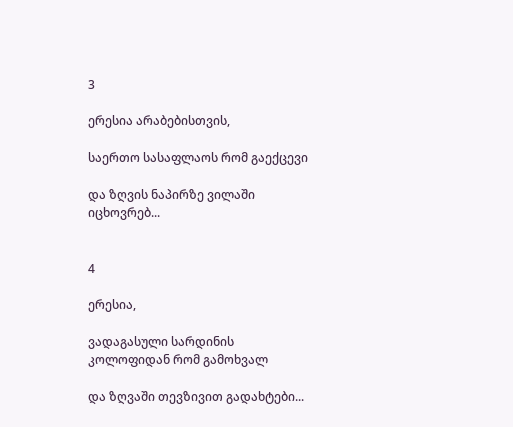3

ერესია არაბებისთვის,

საერთო სასაფლაოს რომ გაექცევი

და ზღვის ნაპირზე ვილაში იცხოვრებ...


4

ერესია,

ვადაგასული სარდინის კოლოფიდან რომ გამოხვალ

და ზღვაში თევზივით გადახტები...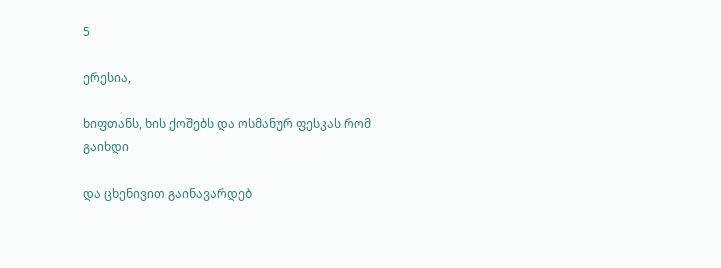5

ერესია,

ხიფთანს, ხის ქოშებს და ოსმანურ ფესკას რომ გაიხდი

და ცხენივით გაინავარდებ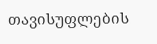თავისუფლების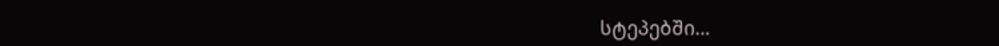სტეპებში...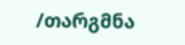/თარგმნა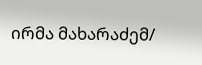ირმა მახარაძემ/